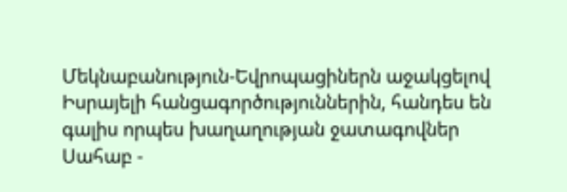Մեկնաբանություն-Եվրոպացիներն աջակցելով Իսրայելի հանցագործություններին, հանդես են գալիս որպես խաղաղության ջատագովներ
Սահաբ -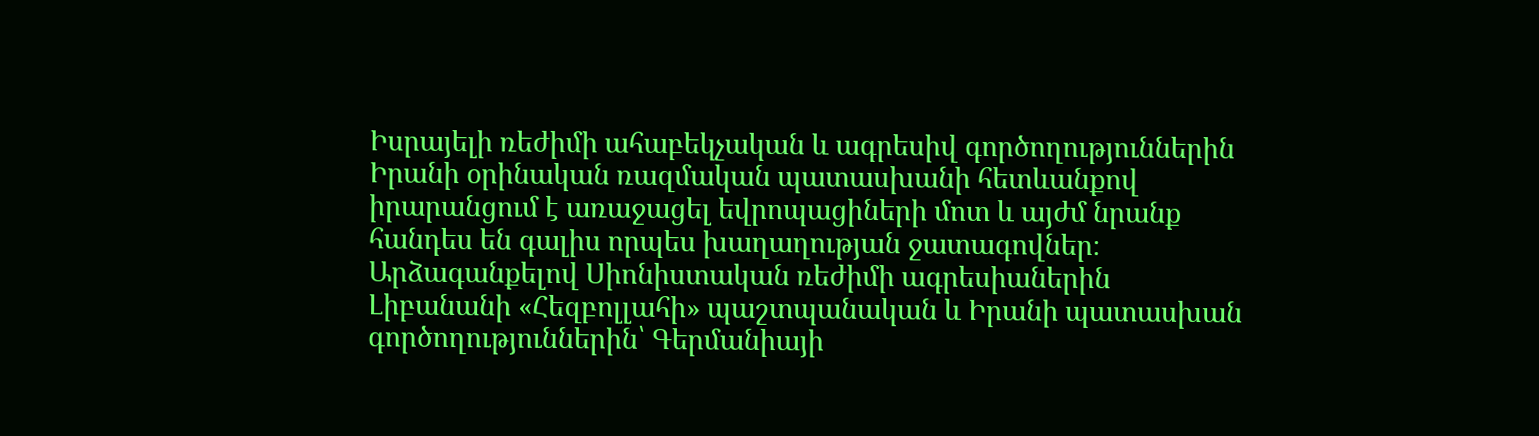Իսրայելի ռեժիմի ահաբեկչական և ագրեսիվ գործողություններին Իրանի օրինական ռազմական պատասխանի հետևանքով իրարանցում է առաջացել եվրոպացիների մոտ և այժմ նրանք հանդես են գալիս որպես խաղաղության ջատագովներ։
Արձագանքելով Սիոնիստական ռեժիմի ագրեսիաներին Լիբանանի «Հեզբոլլահի» պաշտպանական և Իրանի պատասխան գործողություններին՝ Գերմանիայի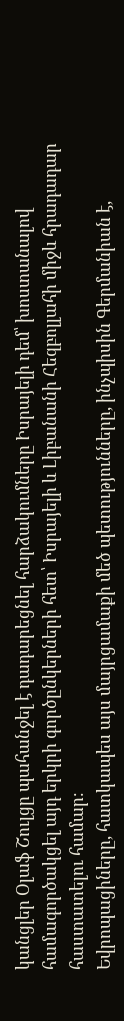կանցլեր Օլաֆ Շուլցը պահանջել է դադարեցնել հարձակումները Իսրայելի դեմ՝ խոստանալով համագործակցել այդ երկրի գործընկերների հետ՝ Իսրայելի և Լիբանանի Հեզբոլլահի միջև հրադադար հաստատելու համար։
Եվրոպացիները, հատկապես այս մայրցամաքի մեծ պետությունները, ինչպիսին Գերմանիան է,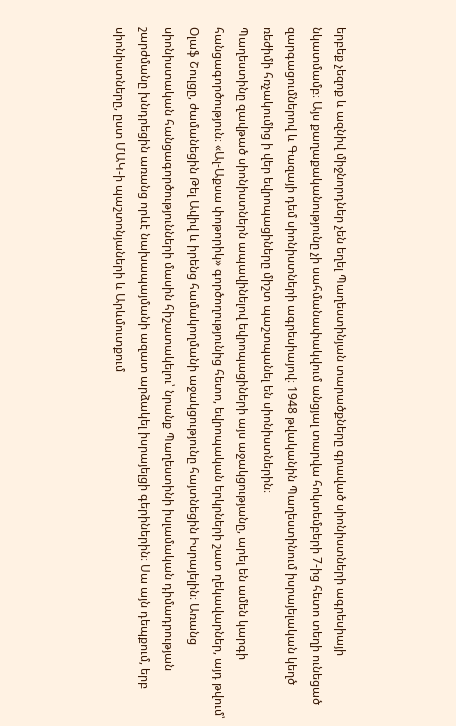երբեք չեզոք և ազնիվ միջնորդներ չեն եղել Պաղեստինյան տարածքները գրաված սիոնիստների ագրեսիայի նկատմամբ։ Այս քաղաքականությունը չի սահմանափակվում անցյալ տարվա հոկտեմբերի 7-ից հետո տեղի ունեցած զարգացումներով և Գազայի դեմ սիոնիստների ագրեսիայով։ 1948 թվականին Պաղեստինում իսրայելական կեղծ ռեժիմի հռչակումից ի վեր եվրոպացիները միշտ պաշտպանել են սիոնիստներին։
Պաղեստինը զավթած սիոնիստներն ապավինելով եվրոպացիների այս աջակցությանը, արել են ամեն կարգի հանցագործություն։ «Ալ-Աքսա փոթորիկ» գործողությունից հետո, եվրոպական երկրների շատ ղեկավարներ, այդ թվում՝ Օլաֆ Շուլցը, ժամանեցին Թել Ավիվ և իրենց համակողմանի աջակցությունը հայտնեցին Իսրայելին։ Առանց սիոնիստական հանցագործությունների մասին հիշատակելու՝ նրանք Պաղեստինի իսլամական դիմադրության շարժմանը խնդրեցին առանց որևէ նախապայմանի ազատ արձակել իսրայելցի գերիներին։ Սա այն դեպքում, երբ սիոնիստները, ըստ ՄԱԿ-ի պաշտոնյաների և Արևմուտքում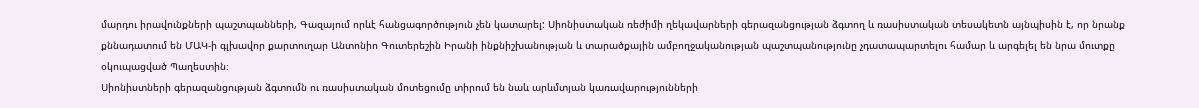մարդու իրավունքների պաշտպանների, Գազայում որևէ հանցագործություն չեն կատարել: Սիոնիստական ռեժիմի ղեկավարների գերազանցության ձգտող և ռասիստական տեսակետն այնպիսին է, որ նրանք քննադատում են ՄԱԿ-ի գլխավոր քարտուղար Անտոնիո Գուտերեշին Իրանի ինքնիշխանության և տարածքային ամբողջականության պաշտպանությունը չդատապարտելու համար և արգելել են նրա մուտքը օկուպացված Պաղեստին։
Սիոնիստների գերազանցության ձգտումն ու ռասիստական մոտեցումը տիրում են նաև արևմտյան կառավարությունների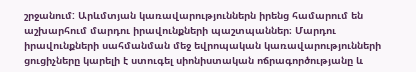շրջանում: Արևմտյան կառավարություններն իրենց համարում են աշխարհում մարդու իրավունքների պաշտպաններ։ Մարդու իրավունքների սահմանման մեջ եվրոպական կառավարությունների ցուցիչները կարելի է ստուգել սիոնիստական ոճրագործությանը և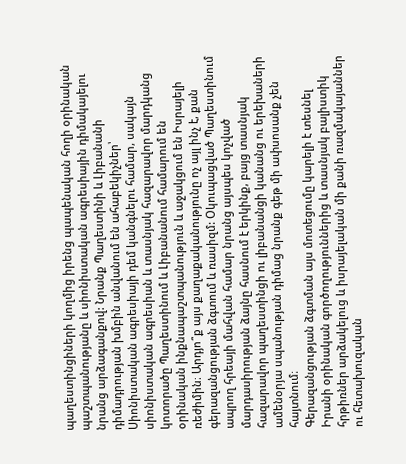պաղեստինցիների կողմից իրենց պապենական հողի օրինական պաշտպանությանը և սիոնիստական ագրեսիային դիմակայելու նրանց արձագանքով: Նրանք Պաղեստինի և Լիբանանի դիմադրության խմբին անվանում են ահաբեկիչներ՝ Սիոնիստական ագրեսիայի դեմ կանգնելու համար, սակայն սիոնիստական ագրեսիան և տասնյակ հազարավոր մարդկանց կոտորածը Պաղեստինում և Լիբանանում համարում են օրինական ինքնապաշտպանություն և աջակցում են Իսրայելի ռեժիմին։ Արդյո՞ք այս քաղաքականությունը ոչ այլ ինչ է, քան գերազանցության ձգտում և ռասիզմ: Օկուպացված Պաղեստինում ապրող հրեայի մահվան համար նրանց այսպես կոչված մարդասիրության ձայնը հասնում է երկինք, բայց տասնյակ հազարավոր պաղեստինցի ու լիբանանցի կանանց ու երեխաների ամենօրյա սպանության դիմաց նրանք գեթ մի ափսոսանք չեն հայտնում։
Գերազանցության ձգտման այս մոտեցումը կարելի է տեսնել Իրանի օրինական գործողություններից և տասնյակ բալիստիկ հրթիռներ արձակելուց և իսրայելական մի քանի ռազմակայաններ ու հետախուզական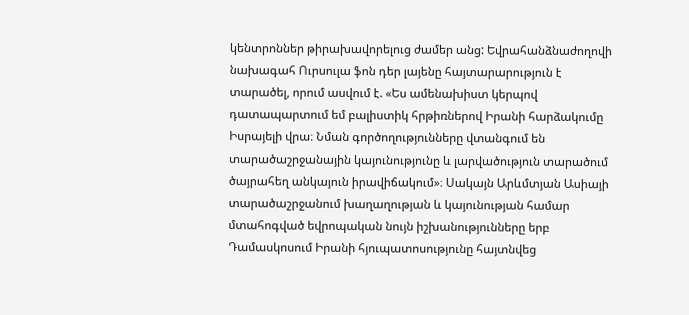կենտրոններ թիրախավորելուց ժամեր անց: Եվրահանձնաժողովի նախագահ Ուրսուլա ֆոն դեր լայենը հայտարարություն է տարածել, որում ասվում է. «Ես ամենախիստ կերպով դատապարտում եմ բալիստիկ հրթիռներով Իրանի հարձակումը Իսրայելի վրա։ Նման գործողությունները վտանգում են տարածաշրջանային կայունությունը և լարվածություն տարածում ծայրահեղ անկայուն իրավիճակում»։ Սակայն Արևմտյան Ասիայի տարածաշրջանում խաղաղության և կայունության համար մտահոգված եվրոպական նույն իշխանությունները երբ Դամասկոսում Իրանի հյուպատոսությունը հայտնվեց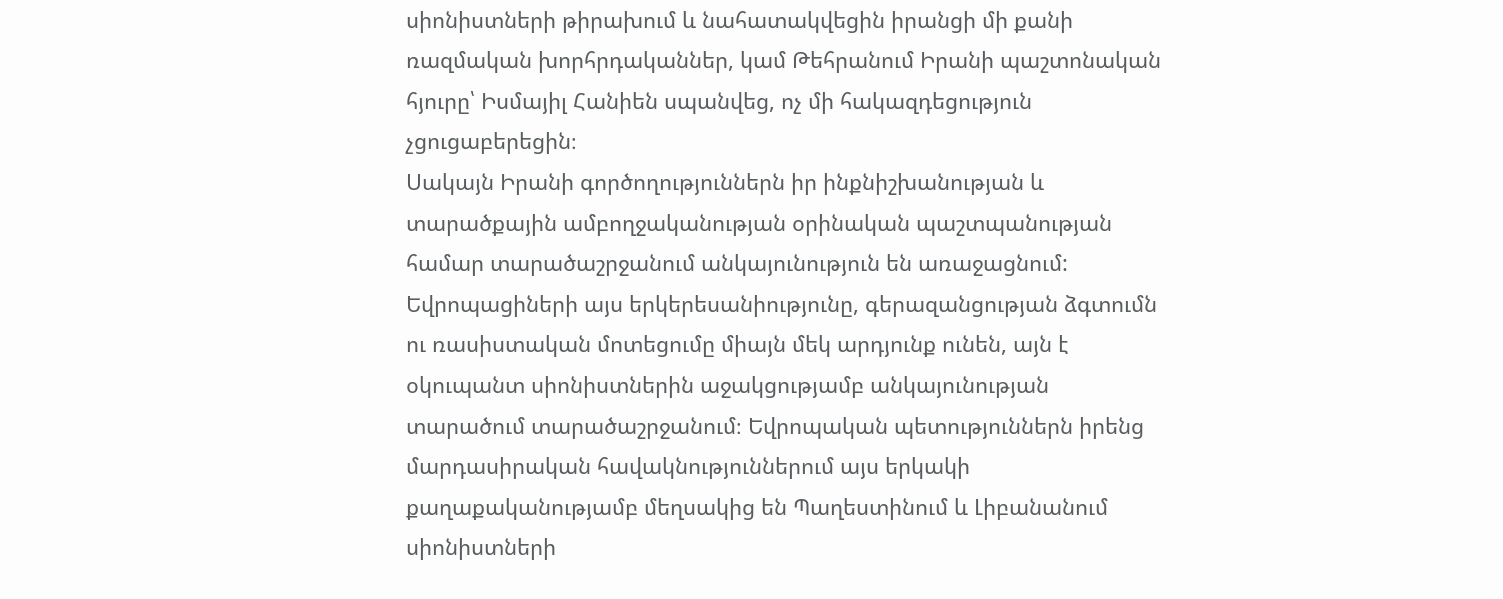սիոնիստների թիրախում և նահատակվեցին իրանցի մի քանի ռազմական խորհրդականներ, կամ Թեհրանում Իրանի պաշտոնական հյուրը՝ Իսմայիլ Հանիեն սպանվեց, ոչ մի հակազդեցություն չցուցաբերեցին։
Սակայն Իրանի գործողություններն իր ինքնիշխանության և տարածքային ամբողջականության օրինական պաշտպանության համար տարածաշրջանում անկայունություն են առաջացնում: Եվրոպացիների այս երկերեսանիությունը, գերազանցության ձգտումն ու ռասիստական մոտեցումը միայն մեկ արդյունք ունեն, այն է օկուպանտ սիոնիստներին աջակցությամբ անկայունության տարածում տարածաշրջանում։ Եվրոպական պետություններն իրենց մարդասիրական հավակնություններում այս երկակի քաղաքականությամբ մեղսակից են Պաղեստինում և Լիբանանում սիոնիստների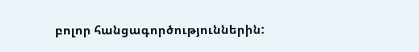բոլոր հանցագործություններին: